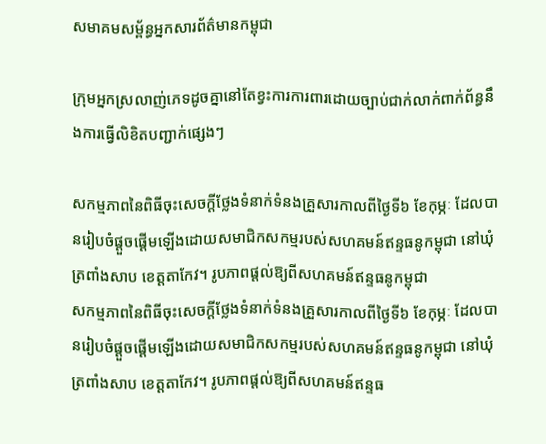សមាគមសម្ព័ន្ធអ្នកសារព័ត៌មានកម្ពុជា

ក្រុមអ្នកស្រលាញ់ភេទដូចគ្នានៅតែខ្វះការការពារដោយច្បាប់ជាក់លាក់ពាក់ព័ន្ធនឹងការធ្វើលិខិតបញ្ជាក់ផ្សេងៗ

សកម្មភាពនៃពិធីចុះសេចក្តីថ្លែងទំនាក់ទំនងគ្រួសារកាលពីថ្ងៃទី៦ ខែកុម្ភៈ ដែលបានរៀបចំផ្ដួចផ្ដើមឡើងដោយសមាជិកសកម្មរបស់សហគមន៍ឥន្ទធនូកម្ពុជា នៅឃុំត្រពាំងសាប ខេត្តតាកែវ។ រូបភាពផ្ដល់ឱ្យពីសហគមន៍ឥន្ទធនូកម្ពុជា
សកម្មភាពនៃពិធីចុះសេចក្តីថ្លែងទំនាក់ទំនងគ្រួសារកាលពីថ្ងៃទី៦ ខែកុម្ភៈ ដែលបានរៀបចំផ្ដួចផ្ដើមឡើងដោយសមាជិកសកម្មរបស់សហគមន៍ឥន្ទធនូកម្ពុជា នៅឃុំត្រពាំងសាប ខេត្តតាកែវ។ រូបភាពផ្ដល់ឱ្យពីសហគមន៍ឥន្ទធ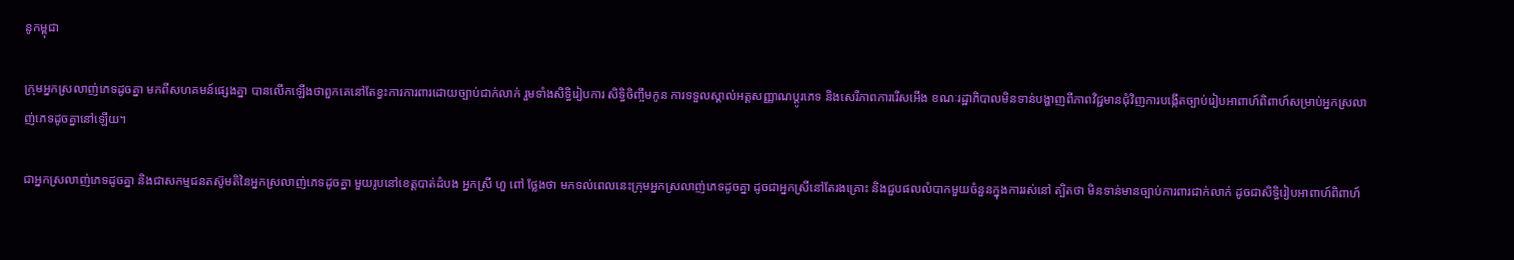នូកម្ពុជា

ក្រុមអ្នកស្រលាញ់ភេទដូចគ្នា មកពីសហគមន៍ផ្សេងគ្នា បានលើកឡើងថាពួកគេនៅតែខ្វះការការពារដោយច្បាប់ជាក់លាក់ រួមទាំងសិទ្ធិរៀបការ សិទ្ធិចិញ្ចឹមកូន ការទទួលស្គាល់អត្តសញ្ញាណប្ដូរភេទ និងសេរីភាពការរើសអើង ខណៈរដ្ឋាភិបាលមិនទាន់បង្ហាញពីភាពវិជ្ជមានជុំវិញការបង្កើតច្បាប់រៀបអាពាហ៍ពិពាហ៍សម្រាប់អ្នកស្រលាញ់ភេទដូចគ្នានៅឡើយ។

ជាអ្នកស្រលាញ់ភេទដូចគ្នា និងជាសកម្មជនតស៊ូមតិនៃអ្នកស្រលាញ់ភេទដូចគ្នា មួយរូបនៅខេត្តបាត់ដំបង អ្នកស្រី ហួ ពៅ ថ្លែងថា មកទល់ពេលនេះក្រុមអ្នកស្រលាញ់ភេទដូចគ្នា ដូចជាអ្នកស្រីនៅតែរងគ្រោះ និងជួបផលលំបាកមួយចំនួនក្នុងការរស់នៅ ត្បិតថា មិនទាន់មានច្បាប់ការពារជាក់លាក់ ដូចជាសិទ្ធិរៀបអាពាហ៍ពិពាហ៍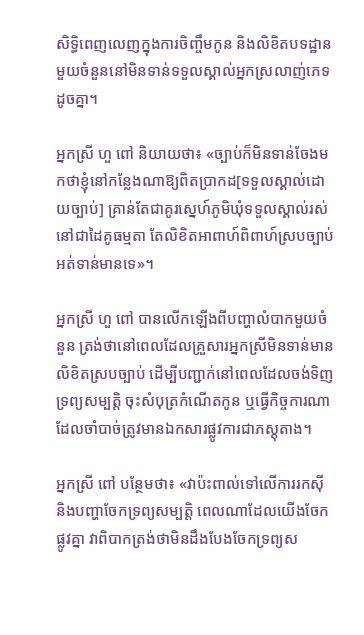សិទ្ធិពេញលេញក្នុងការចិញ្ចឹមកូន និងលិខិតបទដ្ឋានមួយចំនួននៅមិនទាន់ទទួលស្គាល់អ្នកស្រលាញ់ភេទដូចគ្នា។

អ្នកស្រី ហួ ពៅ និយាយថា៖ «ច្បាប់ក៏មិនទាន់ចែងមកថាខ្ញុំនៅកន្លែងណាឱ្យពិតប្រាកដ[ទទួលស្គាល់ដោយច្បាប់] គ្រាន់តែជាគូរស្នេហ៍ភូមិឃុំទទួលស្គាល់រស់នៅជាដៃគូធម្មតា តែលិខិតអាពាហ៍ពិពាហ៍ស្របច្បាប់អត់ទាន់មានទេ»។

អ្នកស្រី ហួ ពៅ បានលើកឡើងពីបញ្ហាលំបាកមួយចំនួន ត្រង់ថានៅពេលដែលគ្រួសារអ្នកស្រីមិនទាន់មានលិខិតស្របច្បាប់ ដើម្បីបញ្ជាក់នៅពេលដែលចង់ទិញទ្រព្យសម្បត្តិ ចុះសំបុត្រកំណើតកូន ឬធ្វើកិច្ចការណាដែលចាំបាច់ត្រូវមានឯកសារផ្លូវការជាភស្តុតាង។

អ្នកស្រី ពៅ បន្ថែមថា៖ «វាប៉ះពាល់ទៅលើការរកស៊ី និងបញ្ហាចែកទ្រព្យសម្បត្តិ ពេលណាដែលយើងចែកផ្លូវគ្នា វាពិបាកត្រង់ថាមិនដឹងបែងចែកទ្រព្យស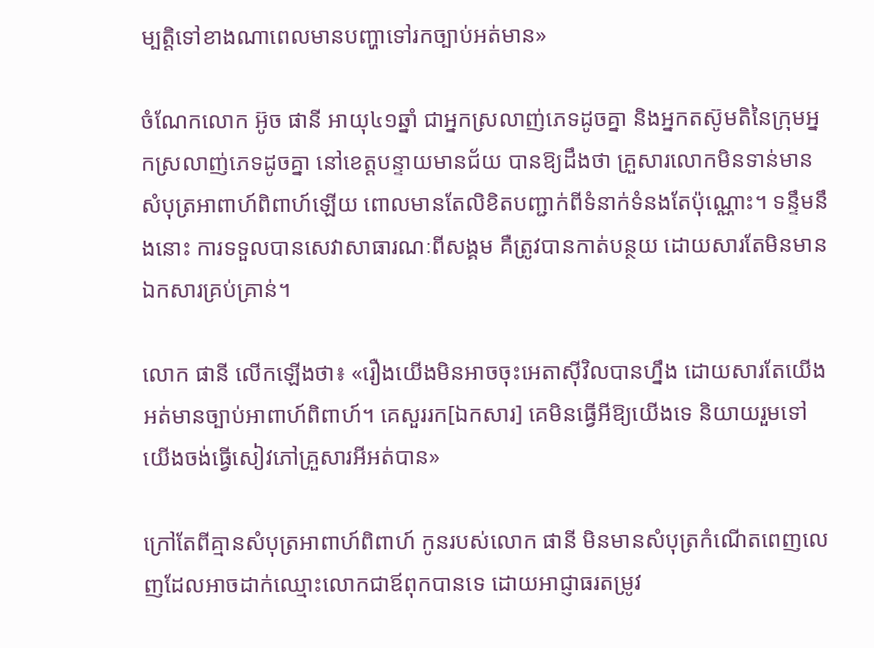ម្បត្តិទៅខាងណាពេលមានបញ្ហាទៅរកច្បាប់អត់មាន»

ចំណែកលោក អ៊ូច ផានី អាយុ៤១ឆ្នាំ ជាអ្នកស្រលាញ់ភេទដូចគ្នា និងអ្នកតស៊ូមតិនៃក្រុមអ្នកស្រលាញ់ភេទដូចគ្នា នៅខេត្តបន្ទាយមានជ័យ បានឱ្យដឹងថា គ្រួសារលោកមិនទាន់មានសំបុត្រអាពាហ៍ពិពាហ៍ឡើយ ពោលមានតែលិខិតបញ្ជាក់ពីទំនាក់ទំនងតែប៉ុណ្ណោះ។ ទន្ទឹមនឹងនោះ ការទទួលបានសេវាសាធារណៈពីសង្គម គឺត្រូវបានកាត់បន្ថយ ដោយសារតែមិនមានឯកសារគ្រប់គ្រាន់។

លោក ផានី លើកឡើងថា៖ «រឿងយើងមិនអាចចុះអេតាស៊ីវិលបានហ្នឹង ដោយសារតែយើងអត់មានច្បាប់អាពាហ៍ពិពាហ៍។ គេសួររក[ឯកសារ] គេមិនធ្វើអីឱ្យយើងទេ និយាយរួមទៅយើងចង់ធ្វើសៀវភៅគ្រួសារអីអត់បាន»

ក្រៅតែពីគ្មានសំបុត្រអាពាហ៍ពិពាហ៍ កូនរបស់លោក ផានី មិនមានសំបុត្រកំណើតពេញលេញដែលអាចដាក់ឈ្មោះលោកជាឪពុកបានទេ ដោយអាជ្ញាធរតម្រូវ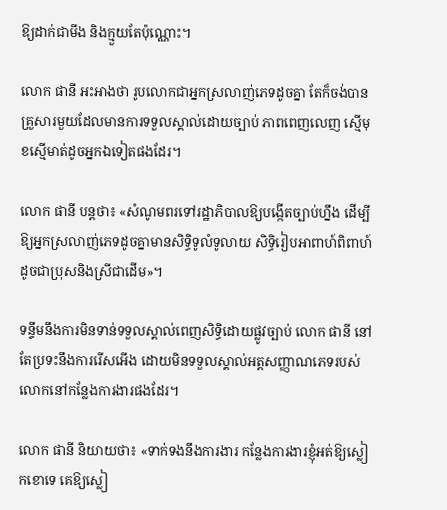ឱ្យដាក់ជាមីង និងក្មួយតែប៉ុណ្ណោះ។

លោក ផានី អះអាងថា រូបលោកជាអ្នកស្រលាញ់ភេទដូចគ្នា តែក៏ចង់បានគ្រួសារមួយដែលមានការទទួលស្គាល់ដោយច្បាប់ ភាពពេញលេញ ស្មើមុខស្មើមាត់ដូចអ្នកឯទៀតផងដែរ។

លោក ផានី បន្តថា៖ «សំណូមពរទៅរដ្ឋាភិបាលឱ្យបង្កើតច្បាប់ហ្នឹង ដើម្បីឱ្យអ្នកស្រលាញ់ភេទដូចគ្នាមានសិទ្ធិទូលំទូលាយ សិទ្ធិរៀបអាពាហ៍ពិពាហ៍ដូចជាប្រុសនិងស្រីជាដើម»។

ទន្ទឹមនឹងការមិនទាន់ទទួលស្គាល់ពេញសិទ្ធិដោយផ្លូវច្បាប់ លោក ផានី នៅតែប្រទះនឹងការរើសអើង ដោយមិនទទួលស្គាល់អត្តសញ្ញាណភេទរបស់លោកនៅកន្លែងការងារផងដែរ។

លោក ផានី និយាយថា៖ «ទាក់ទងនឹងការងារ កន្លែងការងារខ្ញុំអត់ឱ្យស្លៀកខោទេ គេឱ្យស្លៀ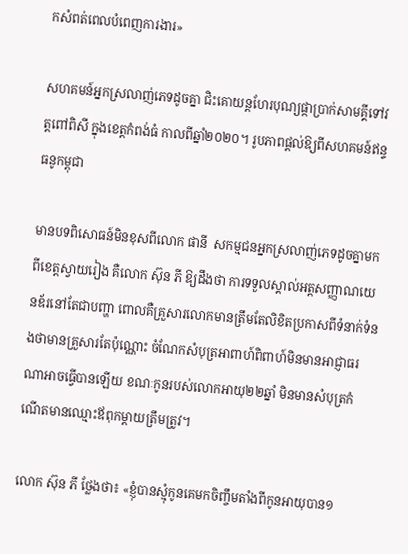កសំពត់ពេលបំពេញការងារ»

សហគមន៍អ្នកស្រលាញ់ភេទដូចគ្នា ជិះគោយន្តហែរបុណ្យផ្កាប្រាក់សាមគ្គីទៅវត្តពៅពិសី ក្នុងខេត្តកំពង់ធំ កាលពីឆ្នាំ២០២០។ រូបភាពផ្ដល់ឱ្យពីសហគមន៍ឥន្ទធនូកម្ពុជា

មានបទពិសោធន៍មិនខុសពីលោក ផានី  សកម្មជនអ្នកស្រលាញ់ភេទដូចគ្នាមកពីខេត្តស្វាយរៀង គឺលោក ស៊ុន ភី ឱ្យដឹងថា ការទទួលស្គាល់អត្តសញ្ញាណយេនឌ័រនៅតែជាបញ្ហា ពោលគឺគ្រួសារលោកមានត្រឹមតែលិខិតប្រកាសពីទំនាក់ទំនងថាមានគ្រួសារតែប៉ុណ្ណោះ ចំណែកសំបុត្រអាពាហ៍ពិពាហ៍មិនមានអាជ្ញាធរណាអាចធ្វើបានឡើយ ខណៈកូនរបស់លោកអាយុ២២ឆ្នាំ មិនមានសំបុត្រកំណើតមានឈ្មោះឪពុកម្ដាយត្រឹមត្រូវ។

លោក ស៊ុន ភី ថ្លែងថា៖ «ខ្ញុំបានស្មុំកូនគេមកចិញ្ចឹមតាំងពីកូនអាយុបាន១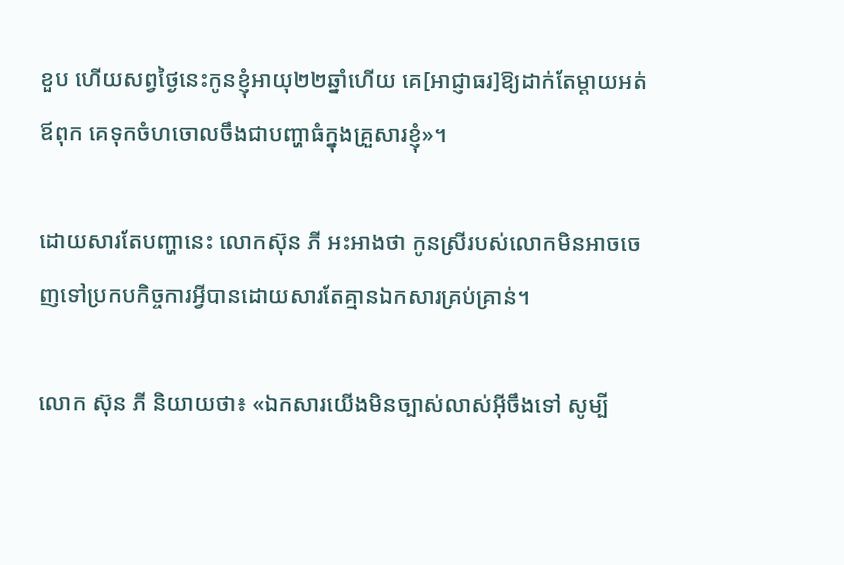ខួប ហើយសព្វថ្ងៃនេះកូនខ្ញុំអាយុ២២ឆ្នាំហើយ គេ[អាជ្ញាធរ]ឱ្យដាក់តែម្ដាយអត់ឪពុក គេទុកចំហចោលចឹងជាបញ្ហាធំក្នុងគ្រួសារខ្ញុំ»។

ដោយសារតែបញ្ហានេះ លោកស៊ុន ភី អះអាងថា កូនស្រីរបស់លោកមិនអាចចេញទៅប្រកបកិច្ចការអ្វីបានដោយសារតែគ្មានឯកសារគ្រប់គ្រាន់។

លោក ស៊ុន ភី និយាយថា៖ «ឯកសារយើងមិនច្បាស់លាស់អ៊ីចឹងទៅ សូម្បី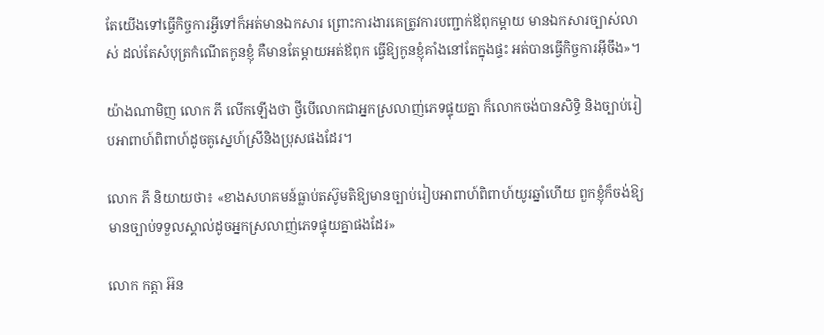តែយើងទៅធ្វើកិច្ចការអ្វីទៅក៏អត់មានឯកសារ ព្រោះការងារគេត្រូវការបញ្ជាក់ឪពុកម្ដាយ មានឯកសារច្បាស់លាស់ ដល់តែសំបុត្រកំណើតកូនខ្ញុំ គឺមានតែម្ដាយអត់ឪពុក ធ្វើឱ្យកូនខ្ញុំគាំងនៅតែក្នុងផ្ទះ អត់បានធ្វើកិច្ចការអ៊ីចឹង»។

យ៉ាងណាមិញ លោក ភី លើកឡើងថា ថ្វីបើលោកជាអ្នកស្រលាញ់ភេទផ្ទុយគ្នា ក៏លោកចង់បានសិទ្ធិ និងច្បាប់រៀបអាពាហ៍ពិពាហ៍ដូចគូស្នេហ៍ស្រីនិងប្រុសផងដែរ។

លោក ភី និយាយថា៖ «ខាងសហគមន៍ធ្លាប់តស៊ូមតិឱ្យមានច្បាប់រៀបអាពាហ៍ពិពាហ៍យូរឆ្នាំហើយ ពួកខ្ញុំក៏ចង់ឱ្យមានច្បាប់ទទួលស្គាល់ដូចអ្នកស្រលាញ់ភេទផ្ទុយគ្នាផងដែរ»

លោក កត្តា អ៊ន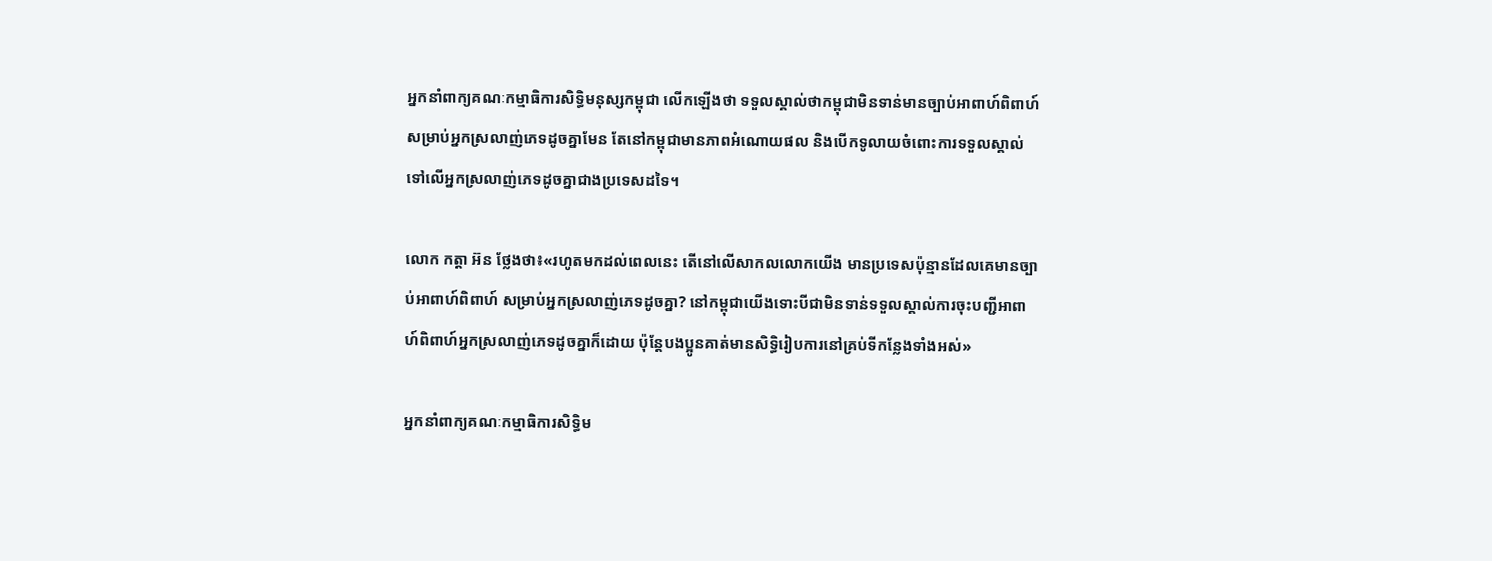អ្នកនាំពាក្យគណៈកម្មាធិការសិទ្ធិមនុស្សកម្ពុជា លើកឡើងថា ទទួលស្គាល់ថាកម្ពុជាមិនទាន់មានច្បាប់អាពាហ៍ពិពាហ៍សម្រាប់អ្នកស្រលាញ់ភេទដូចគ្នាមែន តែនៅកម្ពុជាមានភាពអំណោយផល និងបើកទូលាយចំពោះការទទួលស្គាល់ទៅលើអ្នកស្រលាញ់ភេទដូចគ្នាជាងប្រទេសដទៃ។

លោក កត្តា អ៊ន ថ្លែងថា៖«រហូតមកដល់ពេលនេះ តើនៅលើសាកលលោកយើង មានប្រទេសប៉ុន្មានដែលគេមានច្បាប់អាពាហ៍ពិពាហ៍ សម្រាប់អ្នកស្រលាញ់ភេទដូចគ្នា? នៅកម្ពុជាយើងទោះបីជាមិនទាន់ទទួលស្គាល់ការចុះបញ្ជីអាពាហ៍ពិពាហ៍អ្នកស្រលាញ់ភេទដូចគ្នាក៏ដោយ ប៉ុន្តែបងប្អូនគាត់មានសិទ្ធិរៀបការនៅគ្រប់ទីកន្លែងទាំងអស់»

អ្នកនាំពាក្យគណៈកម្មាធិការសិទ្ធិម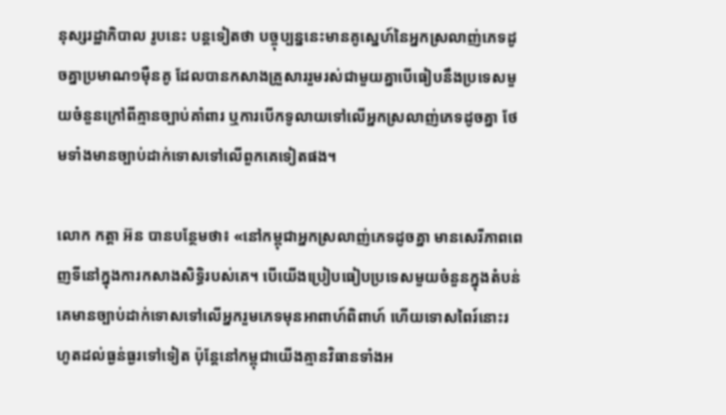នុស្សរដ្ឋាភិបាល រូបនេះ បន្តទៀតថា បច្ចុប្បន្ននេះមានគូស្នេហ៍នៃអ្នកស្រលាញ់ភេទដូចគ្នាប្រមាណ១ម៉ឺនគូ ដែលបានកសាងគ្រួសាររួមរស់ជាមួយគ្នាបើធៀបនឹងប្រទេសមួយចំនួនក្រៅពីគ្មានច្បាប់គាំពារ ឬការបើកទូលាយទៅលើអ្នកស្រលាញ់ភេទដូចគ្នា ថែមទាំងមានច្បាប់ដាក់ទោសទៅលើពួកគេទៀតផង។

លោក កត្តា អ៊ន បានបន្ថែមថា៖ «នៅកម្ពុជាអ្នកស្រលាញ់ភេទដូចគ្នា មានសេរីភាពពេញទីនៅក្នុងការកសាងសិទ្ធិរបស់គេ។ បើយើងប្រៀបធៀបប្រទេសមួយចំនួនក្នុងតំបន់ គេមានច្បាប់ដាក់ទោសទៅលើអ្នករួមភេទមុនអាពាហ៍ពិពាហ៍ ហើយទោសពៃរ៍នោះរហូតដល់ធ្ងន់ធ្ងរទៅទៀត ប៉ុន្តែនៅកម្ពុជាយើងគ្មានវិធានទាំងអ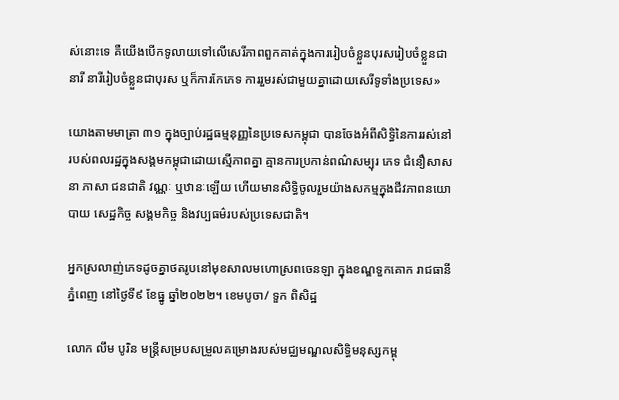ស់នោះទេ គឺយើងបើកទូលាយទៅលើសេរីភាពពួកគាត់ក្នុងការរៀបចំខ្លួនបុរសរៀបចំខ្លួនជានារី នារីរៀបចំខ្លួនជាបុរស ឬក៏ការកែភេទ ការរួមរស់ជាមួយគ្នាដោយសេរីទូទាំងប្រទេស»

យោងតាមមាត្រា ៣១ ក្នុងច្បាប់រដ្ឋធម្មនុញ្ញនៃប្រទេសកម្ពុជា បានចែងអំពីសិទ្ធិនៃការរស់នៅរបស់ពលរដ្ឋក្នុងសង្គមកម្ពុជាដោយស្មើភាពគ្នា គ្មានការប្រកាន់ពណ៌សម្បុរ ភេទ ជំនឿសាសនា ភាសា ជនជាតិ វណ្ណៈ ឬឋានៈឡើយ ហើយមានសិទ្ធិចូលរួមយ៉ាងសកម្មក្នុងជីវភាពនយោបាយ សេដ្ឋកិច្ច សង្គមកិច្ច និងវប្បធម៌របស់ប្រទេសជាតិ។

អ្នកស្រលាញ់ភេទដូចគ្នាថតរូបនៅមុខសាលមហោស្រពចេនឡា ក្នុងខណ្ឌទួកគោក រាជធានីភ្នំពេញ នៅថ្ងៃទី៩ ខែធ្នូ ឆ្នាំ២០២២។ ខេមបូចា/ ទួក ពិសិដ្ឋ

លោក លឹម បូរិន មន្ត្រីសម្របសម្រួលគម្រោងរបស់មជ្ឈមណ្ឌលសិទ្ធិមនុស្សកម្ពុ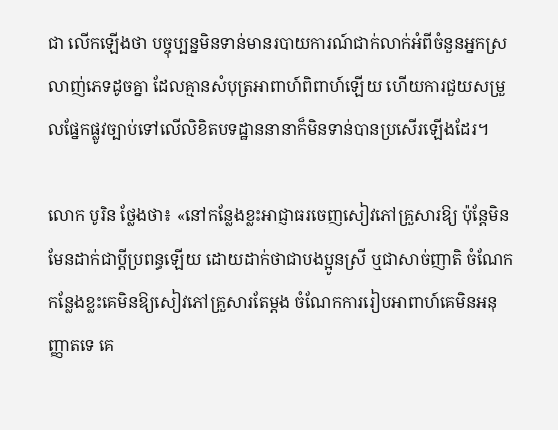ជា លើកឡើងថា បច្ចុប្បន្នមិនទាន់មានរបាយការណ៍ជាក់លាក់អំពីចំនួនអ្នកស្រលាញ់ភេទដូចគ្នា ដែលគ្មានសំបុត្រអាពាហ៍ពិពាហ៍ឡើយ ហើយការជួយសម្រួលផ្នែកផ្លូវច្បាប់ទៅលើលិខិតបទដ្ឋាននានាក៏មិនទាន់បានប្រសើរឡើងដែរ។

លោក បូរិន ថ្លែងថា៖ «នៅកន្លែងខ្លះអាជ្ញាធរចេញសៀវភៅគ្រួសារឱ្យ ប៉ុន្តែមិនមែនដាក់ជាប្ដីប្រពន្ធឡើយ ដោយដាក់ថាជាបងប្អូនស្រី ឬជាសាច់ញាតិ ចំណែកកន្លែងខ្លះគេមិនឱ្យសៀវភៅគ្រួសារតែម្ដង ចំណែកការរៀបអាពាហ៍គេមិនអនុញ្ញាតទេ គេ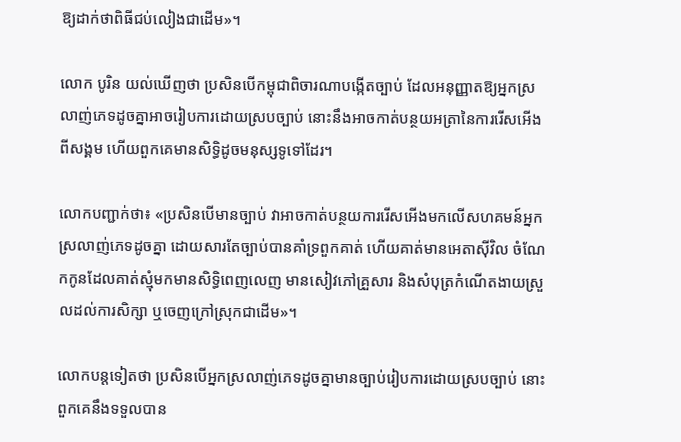ឱ្យដាក់ថាពិធីជប់លៀងជាដើម»។

លោក បូរិន យល់ឃើញថា ប្រសិនបើកម្ពុជាពិចារណាបង្កើតច្បាប់ ដែលអនុញ្ញាតឱ្យអ្នកស្រលាញ់ភេទដូចគ្នាអាចរៀបការដោយស្របច្បាប់ នោះនឹងអាចកាត់បន្ថយអត្រានៃការរើសអើងពីសង្គម ហើយពួកគេមានសិទ្ធិដូចមនុស្សទូទៅដែរ។

លោកបញ្ជាក់ថា៖ «ប្រសិនបើមានច្បាប់ វាអាចកាត់បន្ថយការរើសអើងមកលើសហគមន៍អ្នកស្រលាញ់ភេទដូចគ្នា ដោយសារតែច្បាប់បានគាំទ្រពួកគាត់ ហើយគាត់មានអេតាស៊ីវិល ចំណែកកូនដែលគាត់ស្មុំមកមានសិទ្ធិពេញលេញ មានសៀវភៅគ្រួសារ និងសំបុត្រកំណើតងាយស្រួលដល់ការសិក្សា ឬចេញក្រៅស្រុកជាដើម»។

លោកបន្តទៀតថា ប្រសិនបើអ្នកស្រលាញ់ភេទដូចគ្នាមានច្បាប់រៀបការដោយស្របច្បាប់ នោះពួកគេនឹងទទួលបាន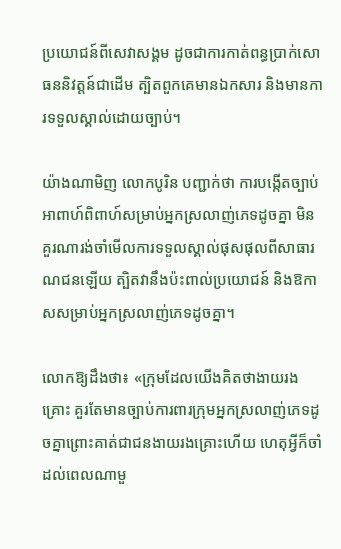ប្រយោជន៍ពីសេវាសង្គម ដូចជាការកាត់ពន្ធប្រាក់សោធននិវត្តន៍ជាដើម ត្បិតពួកគេមានឯកសារ និងមានការទទួលស្គាល់ដោយច្បាប់។

យ៉ាងណាមិញ លោកបូរិន បញ្ជាក់ថា ការបង្កើតច្បាប់អាពាហ៍ពិពាហ៍សម្រាប់អ្នកស្រលាញ់ភេទដូចគ្នា មិនគួរណារង់ចាំមើលការទទួលស្គាល់ផុសផុលពីសាធារណជនឡើយ ត្បិតវានឹងប៉ះពាល់ប្រយោជន៍ និងឱកាសសម្រាប់អ្នកស្រលាញ់ភេទដូចគ្នា។

លោកឱ្យដឹងថា៖ «ក្រុមដែលយើងគិតថាងាយរងគ្រោះ គួរតែមានច្បាប់ការពារក្រុមអ្នកស្រលាញ់ភេទដូចគ្នាព្រោះគាត់ជាជនងាយរងគ្រោះហើយ ហេតុអ្វីក៏ចាំដល់ពេលណាមួ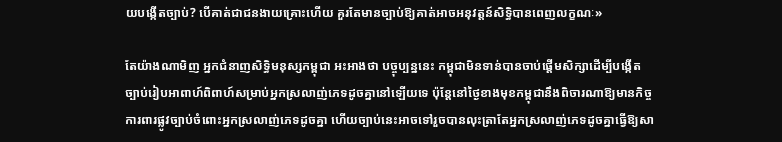យបង្កើតច្បាប់? បើគាត់ជាជនងាយគ្រោះហើយ គួរតែមានច្បាប់ឱ្យគាត់អាចអនុវត្តន៍សិទ្ធិបានពេញលក្ខណៈ»

តែយ៉ាងណាមិញ អ្នកជំនាញសិទ្ធិមនុស្សកម្ពុជា អះអាងថា បច្ចុប្បន្ននេះ កម្ពុជាមិនទាន់បានចាប់ផ្ដើមសិក្សាដើម្បីបង្កើតច្បាប់រៀបអាពាហ៍ពិពាហ៍សម្រាប់អ្នកស្រលាញ់ភេទដូចគ្នានៅឡើយទេ ប៉ុន្តែនៅថ្ងៃខាងមុខកម្ពុជានឹងពិចារណាឱ្យមានកិច្ចការពារផ្លូវច្បាប់ចំពោះអ្នកស្រលាញ់ភេទដូចគ្នា ហើយច្បាប់នេះអាចទៅរួចបានលុះត្រាតែអ្នកស្រលាញ់ភេទដូចគ្នាធ្វើឱ្យសា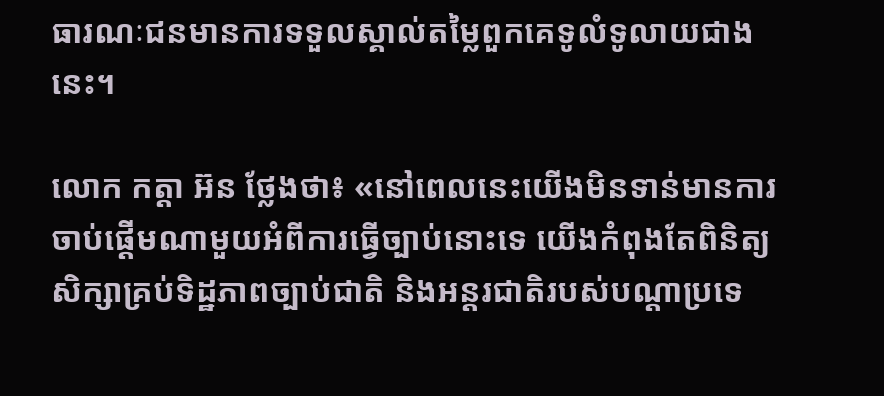ធារណៈជនមានការទទួលស្គាល់តម្លៃពួកគេទូលំទូលាយជាងនេះ។

លោក កត្តា អ៊ន ថ្លែងថា៖ «នៅពេលនេះយើងមិនទាន់មានការចាប់ផ្ដើមណាមួយអំពីការធ្វើច្បាប់នោះទេ យើងកំពុងតែពិនិត្យសិក្សាគ្រប់ទិដ្ឋភាពច្បាប់ជាតិ និងអន្តរជាតិរបស់បណ្ដាប្រទេ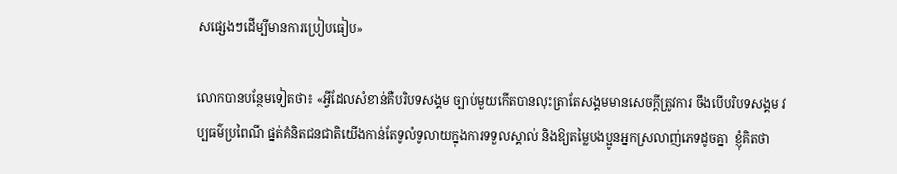សផ្សេងៗដើម្បីមានការប្រៀបធៀប»

លោកបានបន្ថែមទៀតថា៖ «អ្វីដែលសំខាន់គឺបរិបទសង្គម ច្បាប់មួយកើតបានលុះត្រាតែសង្គមមានសេចក្ដីត្រូវការ ចឹងបើបរិបទសង្គម វប្បធម៌ប្រពៃណី ផ្នត់គំនិតជនជាតិយើងកាន់តែទូលំទូលាយក្នុងការទទួលស្គាល់ និងឱ្យតម្លៃបងប្អូនអ្នកស្រលាញ់ភេទដូចគ្នា  ខ្ញុំគិតថា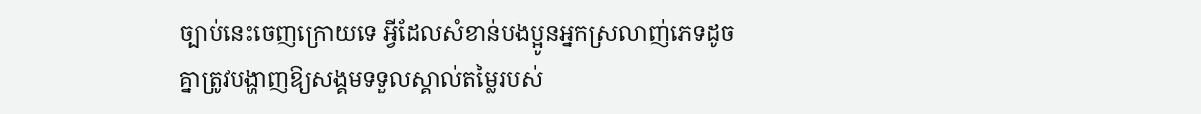ច្បាប់នេះចេញក្រោយទេ អ្វីដែលសំខាន់បងប្អូនអ្នកស្រលាញ់ភេទដូចគ្នាត្រូវបង្ហាញឱ្យសង្គមទទួលស្គាល់តម្លៃរបស់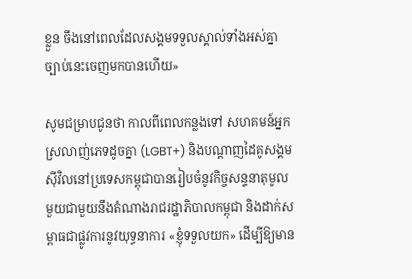ខ្លួន ចឹងនៅពេលដែលសង្គមទទួលស្គាល់ទាំងអស់គ្នា ច្បាប់នេះចេញមកបានហើយ»

សូមជម្រាបជូនថា កាលពីពេលកន្លងទៅ សហគមន៍អ្នកស្រលាញ់ភេទដូចគ្នា (LGBT+) និងបណ្ដាញដៃគូសង្គមស៊ីវិលនៅប្រទេសកម្ពុជាបានរៀបចំនូវកិច្ចសន្ទនាតុមូលមួយជាមួយនឹងតំណាងរាជរដ្ឋាភិបាលកម្ពុជា និងដាក់សម្ពាធជាផ្លូវការនូវយុទ្ធនាការ «ខ្ញុំទទួលយក» ដើម្បីឱ្យមាន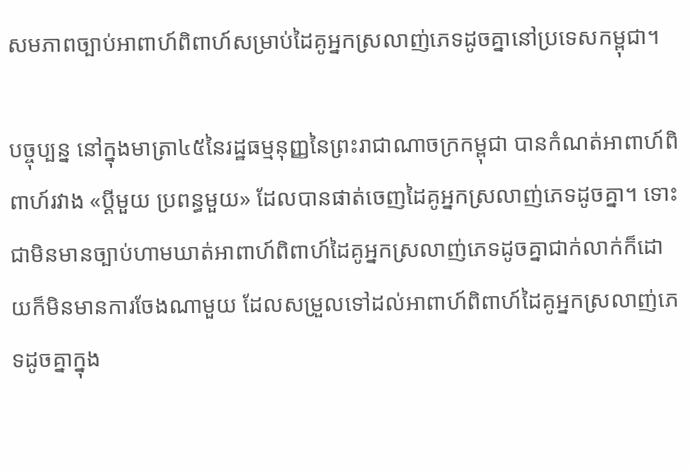សមភាពច្បាប់អាពាហ៍ពិពាហ៍សម្រាប់ដៃគូអ្នកស្រលាញ់ភេទដូចគ្នានៅប្រទេសកម្ពុជា។

បច្ចុប្បន្ន នៅក្នុងមាត្រា៤៥នៃរដ្ឋធម្មនុញ្ញនៃព្រះរាជាណាចក្រកម្ពុជា បានកំណត់អាពាហ៍ពិពាហ៍រវាង «ប្ដីមួយ ប្រពន្ធមួយ» ដែលបានផាត់ចេញដៃគូអ្នកស្រលាញ់ភេទដូចគ្នា។ ទោះជាមិនមានច្បាប់ហាមឃាត់អាពាហ៍ពិពាហ៍ដៃគូអ្នកស្រលាញ់ភេទដូចគ្នាជាក់លាក់ក៏ដោយក៏មិនមានការចែងណាមួយ ដែលសម្រួលទៅដល់អាពាហ៍ពិពាហ៍ដៃគូអ្នកស្រលាញ់ភេទដូចគ្នាក្នុង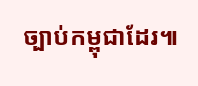ច្បាប់កម្ពុជាដែរ៕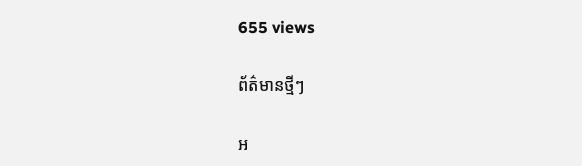655 views

ព័ត៌មានថ្មីៗ

អ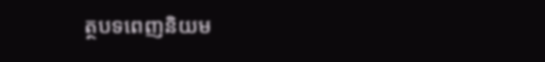ត្ថបទពេញនិយម